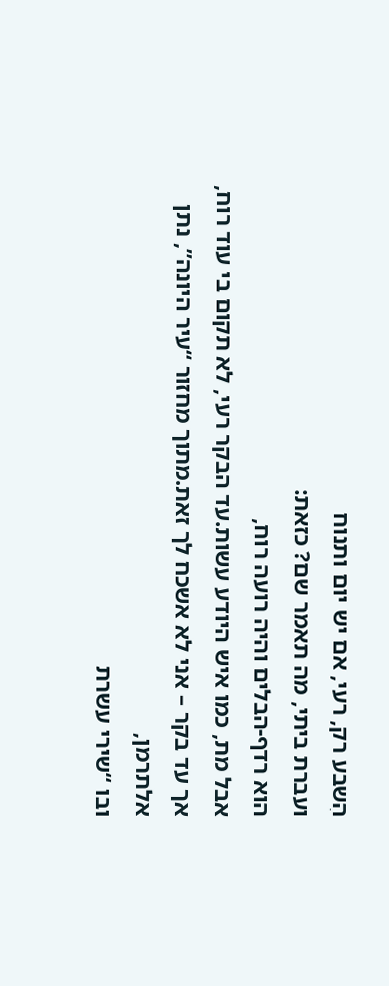הִשבע רק, רעי, אם יש יום ותנוח
ועברת ביתי, מה תאמר שם? כזאת:
הוא רדף-הבלים והיה רועה רוח,
אבל מת, כמו איש היודע עשות.עד הבקר רעי, לא תקום בי עוד רוח,
אך עד בקר – אני לא אשכח לך זאת.מתוך מחזור “עיר היונה”, נתן אלתרמן,
ובו “שירי עשרת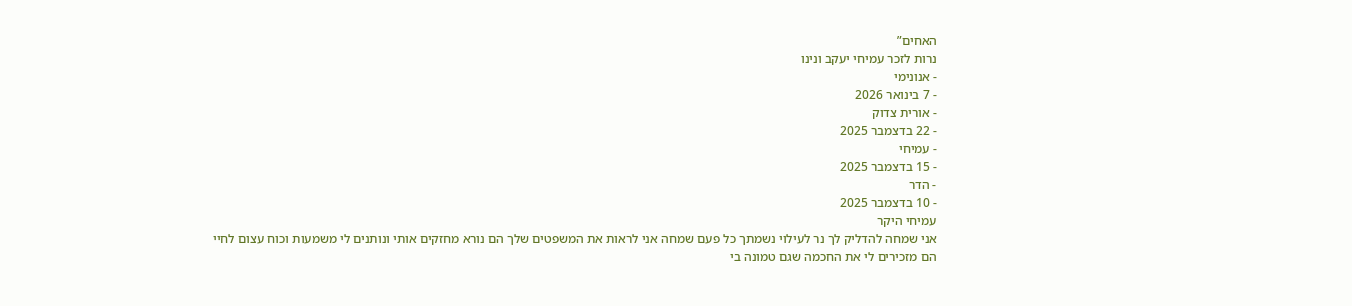האחים”
נרות לזכר עמיחי יעקב ונינו
- אנונימי
- 7 בינואר 2026
- אורית צדוק
- 22 בדצמבר 2025
- עמיחי
- 15 בדצמבר 2025
- הדר
- 10 בדצמבר 2025
עמיחי היקר
אני שמחה להדליק לך נר לעילוי נשמתך כל פעם שמחה אני לראות את המשפטים שלך הם נורא מחזקים אותי ונותנים לי משמעות וכוח עצום לחיי
הם מזכירים לי את החכמה שגם טמונה בי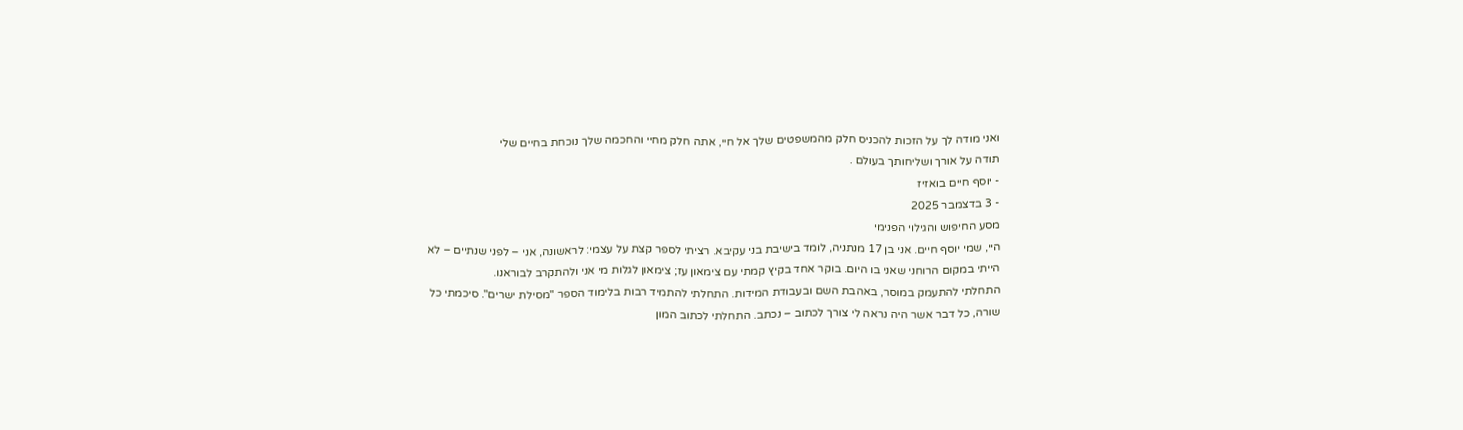ואני מודה לך על הזכות להכניס חלק מהמשפטים שלך אל חיי, אתה חלק מחיי והחכמה שלך נוכחת בחיים שלי
תודה על אורך ושליחותך בעולם .
- יוסף חיים בואזיז
- 3 בדצמבר 2025
מסע החיפוש והגילוי הפנימי
היי, שמי יוסף חיים. אני בן 17 מנתניה, לומד בישיבת בני עקיבא. רציתי לספר קצת על עצמי: לראשונה, אני – לפני שנתיים – לא הייתי במקום הרוחני שאני בו היום. בוקר אחד בקיץ קמתי עם צימאון עז; צימאון לגלות מי אני ולהתקרב לבוראנו.
התחלתי להתעמק במוסר, באהבת השם ובעבודת המידות. התחלתי להתמיד רבות בלימוד הספר "מסילת ישרים". סיכמתי כל שורה, כל דבר אשר היה נראה לי צורך לכתוב – נכתב. התחלתי לכתוב המון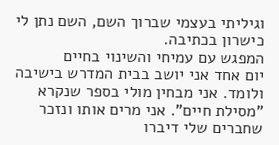וגיליתי בעצמי שברוך השם, השם נתן לי כישרון בכתיבה.
המפגש עם עמיחי והשינוי בחיים
יום אחד אני יושב בבית המדרש בישיבה ולומד. אני מבחין מולי בספר שנקרא "מסילת חיים". אני מרים אותו ונזכר שחברים שלי דיברו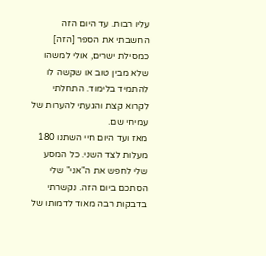עליו רבות. עד היום הזה החשבתי את הספר [הזה] כמסילת ישרים, אולי למשהו שלא מבין טוב או שקשה לו להתמיד בלימוד. התחלתי לקרוא קצת והגעתי להערות של עמיחי שם.
מאז ועד היום חיי השתנו 180 מעלות לצד השני. כל המסע שלי לחפש את ה"אני" שלי הסתכם ביום הזה. נקשרתי בדבקות רבה מאוד לדמותו של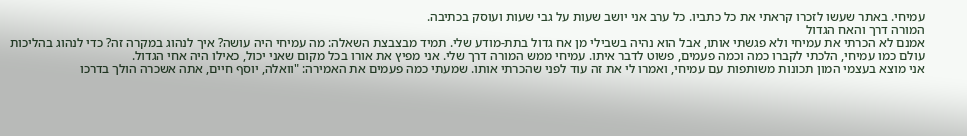עמיחי. באתר שעשו לזכרו קראתי את כל כתביו. כל ערב אני יושב שעות על גבי שעות ועוסק בכתיבה.
המורה דרך והאח הגדול
אמנם לא הכרתי את עמיחי ולא פגשתי אותו, אבל הוא נהיה בשבילי מן אח גדול בתת-מודע שלי. תמיד מבצבצת השאלה: מה עמיחי היה עושה? איך לנהוג במקרה זה? כדי לנהוג בהליכות עולם כמו עמיחי, הלכתי לקברו כמה וכמה פעמים, פשוט לדבר איתו. עמיחי ממש המורה דרך שלי. אני מפיץ את אורו בכל מקום שאני יכול, כאילו היה אחי הגדול.
אני מוצא בעצמי המון תכונות משותפות עם עמיחי, ואמרו לי את זה עוד לפני שהכרתי אותו. שמעתי כמה פעמים את האמירה: "וואלה, יוסף חיים, אתה אשכרה הולך בדרכו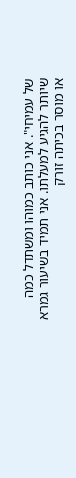של עמיחי". אני כותב כמוהו ומשתדל כמה שיותר להגיע למעלתו. אני תמיד בשיעור גמרא או מוסר בכיתה זורק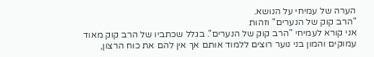הערה של עמיחי על הנושא.
"הרב קוק של הנערים" וזהות
אני קורא לעמיחי "הרב קוק של הנערים". בגלל שכתביו של הרב קוק מאוד עמוקים והמון בני נוער רוצים ללמוד אותם אך אין להם את כוח הרצון,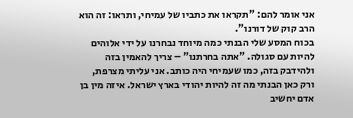אני אומר להם: "תקראו את כתביו של עמיחי, ותראו: זה הוא הרב קוק של דורנו".
בכוח המסע שלי הבנתי כמה מיוחד נבחרנו על ידי אלוהים להיות עם סגולה. "אתה בחרתנו" – צריך להאמין בזה ולהידבק בזה, כמו שעמיחי היה כותב. אני עליתי מצרפת, ורק כאן הבנתי מה זה להיות יהודי בארץ ישראל. איזה מין בן אדם יחשיב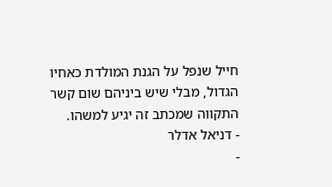חייל שנפל על הגנת המולדת כאחיו הגדול, מבלי שיש ביניהם שום קשר
התקווה שמכתב זה יגיע למשהו.
- דניאל אדלר
-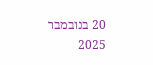20 בנובמבר 2025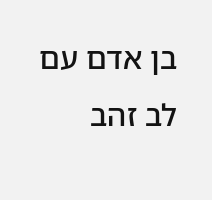בן אדם עם לב זהב